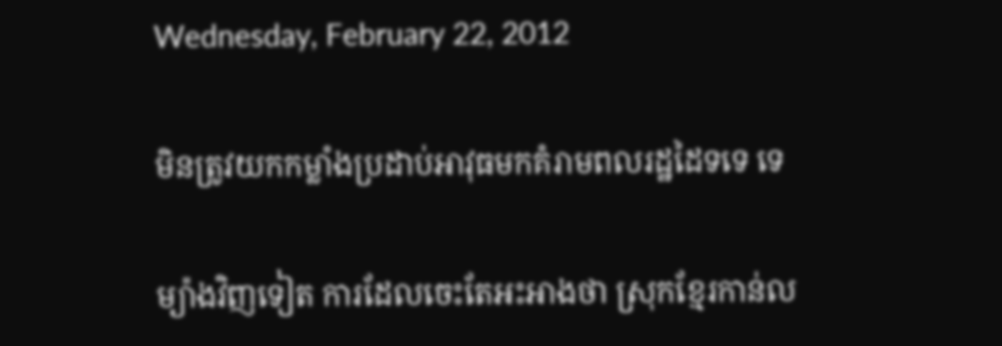Wednesday, February 22, 2012

មិនត្រូវយកកម្លាំងប្រដាប់អាវុធមកគំរាមពលរដ្ឋដៃទទេ ទេ

ម្យ៉ាងវិញទៀត ការដែលចេះតែអះអាងថា ស្រុកខ្មែរកាន់ល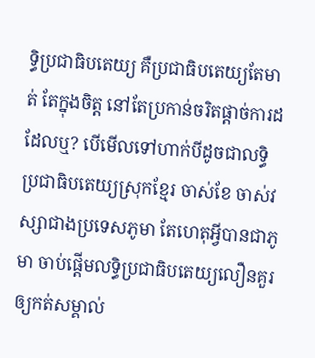ទ្ធិប្រជាធិបតេយ្យ គឺប្រជាធិបតេយ្យតែមាត់ តែក្នុងចិត្ត នៅតែប្រកាន់ចរិតផ្តាច់ការដដែលឬ? បើមើលទៅហាក់បីដូចជាលទិ្ធប្រជាធិបតេយ្យស្រុកខ្មែរ ចាស់ខែ ចាស់វស្សាជាងប្រទេសភូមា តែហេតុអ្វីបានជាភូមា ចាប់ផ្តើមលទ្ធិប្រជាធិបតេយ្យលឿនគួរឲ្យកត់សម្គាល់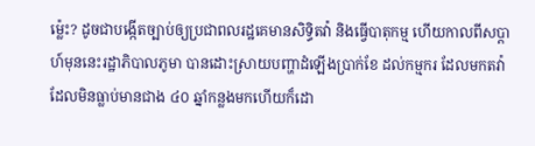ម្ល៉េះ? ដូចជាបង្កើតច្បាប់ឲ្យប្រជាពលរដ្ឋគេមានសិទ្ធិតវ៉ា និងធ្វើបាតុកម្ម ហើយកាលពីសប្តាហ៍មុននេះរដ្ឋាភិបាលភូមា បានដោះស្រាយបញ្ហាដំឡើងប្រាក់ខែ ដល់កម្មករ ដែលមកតវ៉ា ដែលមិនធ្លាប់មានជាង ៤០ ឆ្នាំកន្លងមកហើយក៏ដោ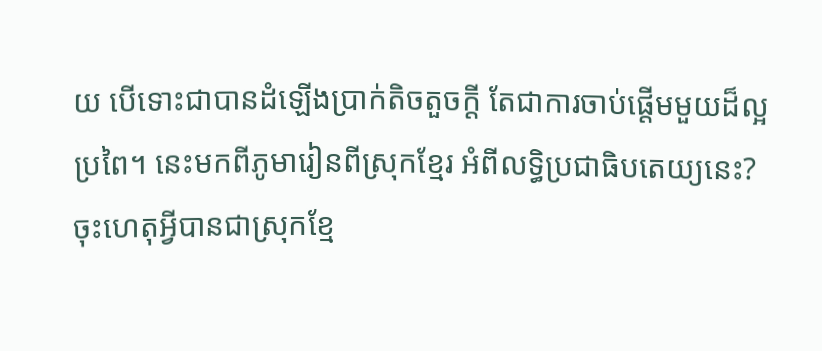យ បើទោះជាបានដំឡើងប្រាក់តិចតួចក្តី តែជាការចាប់ផ្តើមមួយដ៏ល្អប្រពៃ។ នេះមកពីភូមារៀនពីស្រុកខ្មែរ អំពីលទ្ធិប្រជាធិបតេយ្យនេះ? ចុះហេតុអ្វីបានជាស្រុកខ្មែ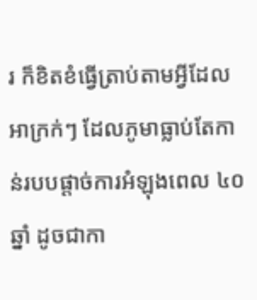រ ក៏ខិតខំធ្វើត្រាប់តាមអ្វីដែលអាក្រក់ៗ ដែលភូមាធ្លាប់តែកាន់របបផ្តាច់ការអំឡុងពេល ៤០ ឆ្នាំ ដូចជាកា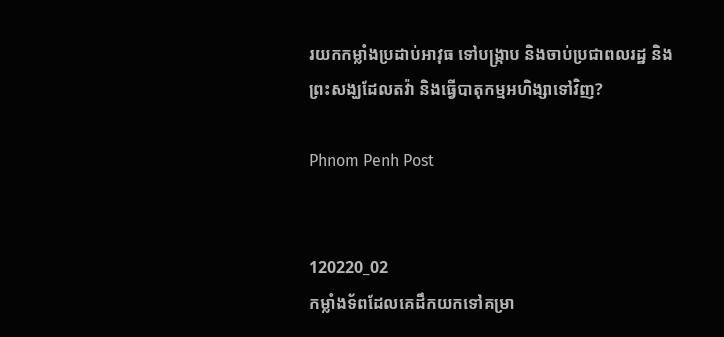រយកកម្លាំងប្រដាប់អាវុធ ទៅបង្ក្រាប និងចាប់ប្រជាពលរដ្ឋ និងព្រះសង្ឃដែលតវ៉ា និងធ្វើបាតុកម្មអហិង្សាទៅវិញ?

Phnom Penh Post


120220_02
កម្លាំងទ័ពដែលគេដឹកយកទៅគម្រា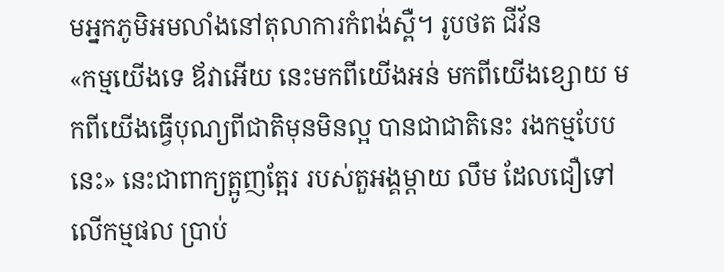មអ្នកភូមិអមលាំងនៅតុលាការកំពង់ស្ពឺ។ រូបថត ជីវ័ន
«កម្មយើងទេ ឪវាអើយ នេះមកពីយើងអន់ មកពីយើងខ្សោយ មកពីយើងធ្វើបុណ្យពីជាតិមុនមិនល្អ បានជាជាតិនេះ រងកម្មបែបនេះ» នេះជាពាក្យត្អូញត្អែរ របស់តួអង្គម្តាយ លឹម ដែលជឿទៅលើកម្មផល ប្រាប់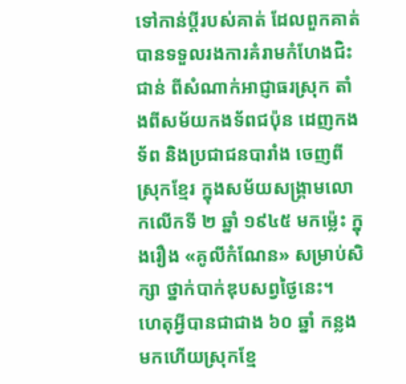ទៅកាន់ប្តីរបស់គាត់ ដែលពួកគាត់ បានទទួលរងការគំរាមកំហែងជិះជាន់ ពីសំណាក់អាជ្ញាធរស្រុក តាំងពីសម័យកងទ័ពជប៉ុន ដេញកងទ័ព និងប្រជាជនបារាំង ចេញពីស្រុកខ្មែរ ក្នុងសម័យសង្គ្រាមលោកលើកទី ២ ឆ្នាំ ១៩៤៥ មកម្ល៉េះ ក្នុងរឿង «គូលីកំណែន» សម្រាប់សិក្សា ថ្នាក់បាក់ឌុបសព្វថ្ងៃនេះ។
ហេតុអ្វីបានជាជាង ៦០ ឆ្នាំ កន្លងមកហើយស្រុកខ្មែ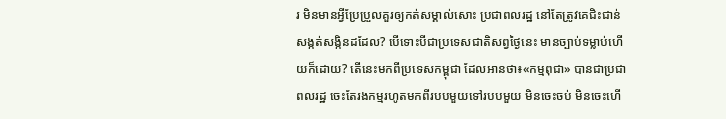រ មិនមានអ្វីប្រែប្រួលគួរឲ្យកត់សម្គាល់សោះ ប្រជាពលរដ្ឋ នៅតែត្រូវគេជិះជាន់សង្កត់សង្កិនដដែល? បើទោះបីជាប្រទេសជាតិសព្វថ្ងៃនេះ មានច្បាប់ទម្លាប់ហើយក៏ដោយ? តើនេះមកពីប្រទេសកម្ពុជា ដែលអានថា៖«កម្មពុជា» បានជាប្រជាពលរដ្ឋ ចេះតែរងកម្មរហូតមកពីរបបមួយទៅរបបមួយ មិនចេះចប់ មិនចេះហើ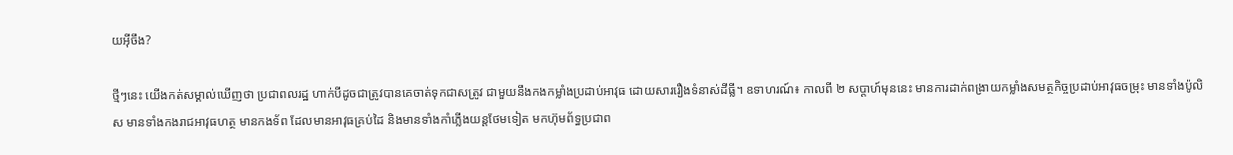យអ៊ីចឹង?

ថ្មីៗនេះ យើងកត់សម្គាល់ឃើញថា ប្រជាពលរដ្ឋ ហាក់បីដូចជាត្រូវបានគេចាត់ទុកជាសត្រូវ ជាមួយនឹងកងកម្លាំងប្រដាប់អាវុធ ដោយសាររឿងទំនាស់ដីធ្លី។ ឧទាហរណ៍៖ កាលពី ២ សប្តាហ៍មុននេះ មានការដាក់ពង្រាយកម្លាំងសមត្ថកិច្ចប្រដាប់អាវុធចម្រុះ មានទាំងប៉ូលិស មានទាំងកងរាជអាវុធហត្ថ មានកងទ័ព ដែលមានអាវុធគ្រប់ដៃ និងមានទាំងកាំភ្លើងយន្តថែមទៀត មកហ៊ុមព័ទ្ធប្រជាព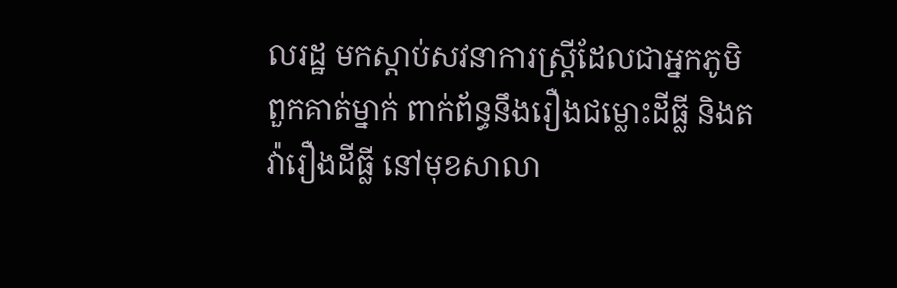លរដ្ឋ មកស្តាប់សវនាការស្រ្តីដែលជាអ្នកភូមិពួកគាត់ម្នាក់ ពាក់ព័ន្ធនឹងរឿងជម្លោះដីធ្លី និងតវ៉ារឿងដីធ្លី នៅមុខសាលា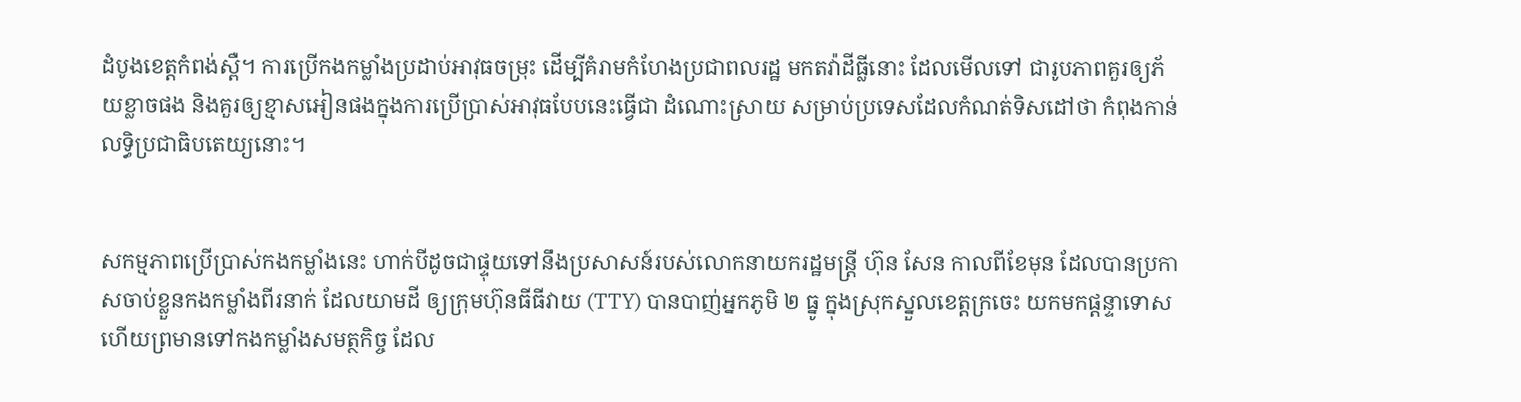ដំបូងខេត្តកំពង់ស្ពឺ។ ការប្រើកងកម្លាំងប្រដាប់អាវុធចម្រុះ ដើម្បីគំរាមកំហែងប្រជាពលរដ្ឋ មកតវ៉ាដីធ្លីនោះ ដែលមើលទៅ ជារូបភាពគួរឲ្យភ័យខ្លាចផង និងគួរឲ្យខ្មាសអៀនផងក្នុងការប្រើប្រាស់អាវុធបែបនេះធ្វើជា ដំណោះស្រាយ សម្រាប់ប្រទេសដែលកំណត់ទិសដៅថា កំពុងកាន់លទ្ធិប្រជាធិបតេយ្យនោះ។


សកម្មភាពប្រើប្រាស់កងកម្លាំងនេះ ហាក់បីដូចជាផ្ទុយទៅនឹងប្រសាសន៍របស់លោកនាយករដ្ឋមន្រ្តី ហ៊ុន សែន កាលពីខែមុន ដែលបានប្រកាសចាប់ខ្លួនកងកម្លាំងពីរនាក់ ដែលយាមដី ឲ្យក្រុមហ៊ុនធីធីវាយ (TTY) បានបាញ់អ្នកភូមិ ២ ធ្នូ ក្នុងស្រុកស្នួលខេត្តក្រចេះ យកមកផ្តន្ទាទោស ហើយព្រមានទៅកងកម្លាំងសមត្ថកិច្ច ដែល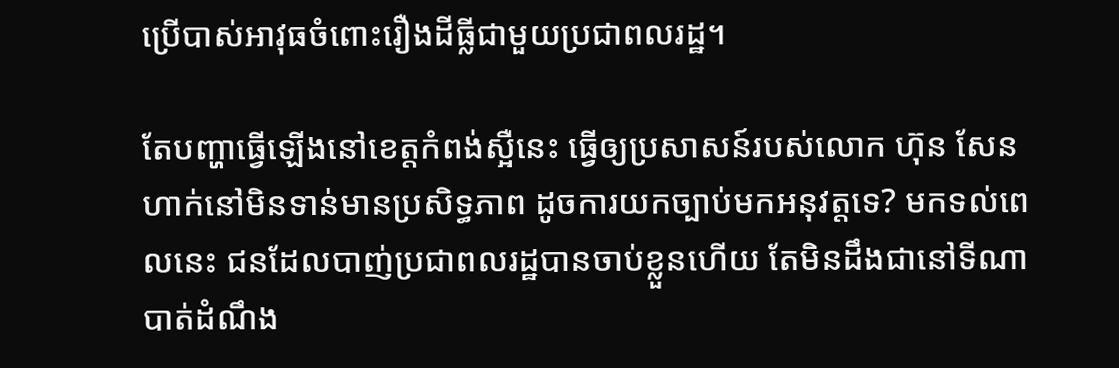ប្រើបាស់អាវុធចំពោះរឿងដីធ្លីជាមួយប្រជាពលរដ្ឋ។

តែបញ្ហាធ្វើឡើងនៅខេត្តកំពង់ស្អឺនេះ ធ្វើឲ្យប្រសាសន៍របស់លោក ហ៊ុន សែន ហាក់នៅមិនទាន់មានប្រសិទ្ធភាព ដូចការយកច្បាប់មកអនុវត្តទេ? មកទល់ពេលនេះ ជនដែលបាញ់ប្រជាពលរដ្ឋបានចាប់ខ្លួនហើយ តែមិនដឹងជានៅទីណា បាត់ដំណឹង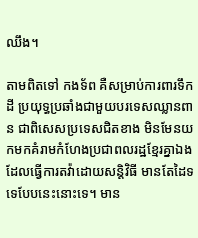ឈឹង។

តាមពិតទៅ កងទ័ព គឺសម្រាប់ការពារទឹកដី ប្រយុទ្ធប្រឆាំងជាមួយបរទេសឈ្លានពាន ជាពិសេសប្រទេសជិតខាង មិនមែនយកមកគំរាមកំហែងប្រជាពលរដ្ឋខ្មែរគ្នាឯង ដែលធ្វើការតវ៉ាដោយសន្តិវិធី មានតែដៃទទេបែបនេះនោះទេ។ មាន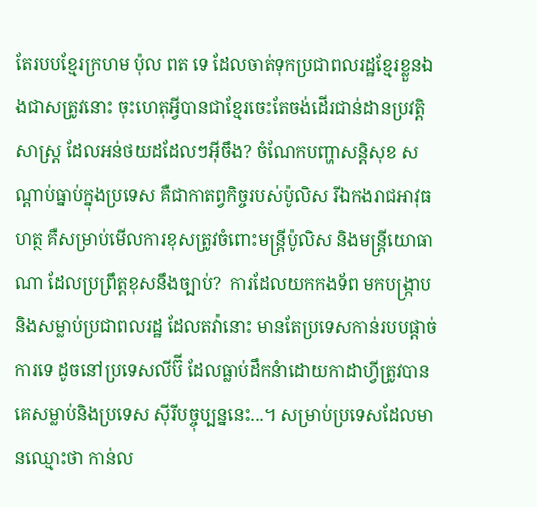តែរបបខ្មែរក្រហម ប៉ុល ពត ទេ ដែលចាត់ទុកប្រជាពលរដ្ឋខ្មែរខ្លួនឯងជាសត្រូវនោះ ចុះហេតុអ្វីបានជាខ្មែរចេះតែចង់ដើរជាន់ដានប្រវត្តិសាស្ត្រ ដែលអន់ថយដដែលៗអ៊ីចឹង? ចំណែកបញ្ហាសន្តិសុខ សណ្តាប់ធ្នាប់ក្នុងប្រទេស គឺជាកាតព្វកិច្ចរបស់ប៉ូលិស រីឯកងរាជអាវុធហត្ថ គឺសម្រាប់មើលការខុសត្រូវចំពោះមន្រ្តីប៉ូលិស និងមន្ត្រីយោធាណា ដែលប្រព្រឹត្តខុសនឹងច្បាប់?  ការដែលយកកងទ័ព មកបង្ក្រាប និងសម្លាប់ប្រជាពលរដ្ឋ ដែលតវ៉ានោះ មានតែប្រទេសកាន់របបផ្តាច់ការទេ ដូចនៅប្រទេសលីប៊ី ដែលធ្លាប់ដឹកនំាដោយកាដាហ្វីត្រូវបានគេសម្លាប់និងប្រទេស ស៊ីរីបច្ចុប្បន្ននេះ...។ សម្រាប់ប្រទេសដែលមានឈ្មោះថា កាន់ល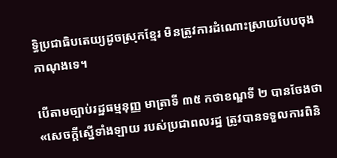ទ្ធិប្រជាធិបតេយ្យដូចស្រុកខ្មែរ មិនត្រូវការដំណោះស្រាយបែបចុងកាណុងទេ។

បើតាមច្បាប់រដ្ឋធម្មនុញ្ញ មាត្រាទី ៣៥ កថាខណ្ឌទី ២ បានចែងថា «សេចក្តីស្នើទាំងឡាយ របស់ប្រជាពលរដ្ឋ ត្រូវបានទទួលការពិនិ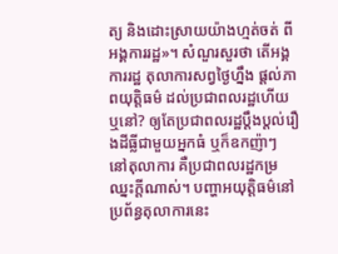ត្យ និងដោះស្រាយយ៉ាងហ្មត់ចត់ ពីអង្គការរដ្ឋ»។ សំណួរសួរថា តើអង្គការរដ្ឋ តុលាការសព្វថ្ងៃហ្នឹង ផ្តល់ភាពយុត្តិធម៌ ដល់ប្រជាពលរដ្ឋហើយឬនៅ? ឲ្យតែប្រជាពលរដ្ឋប្តឹងប្តល់រឿងដីធ្លីជាមួយអ្នកធំ ឬក៏ឧកញ៉ាៗ នៅតុលាការ គឺប្រជាពលរដ្ឋកម្រឈ្នះក្តីណាស់។ បញ្ហាអយុត្តិធម៌នៅប្រព័ន្ធតុលាការនេះ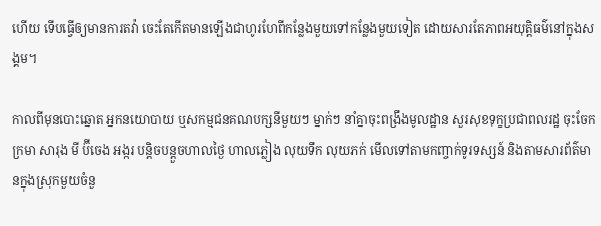ហើយ ទើបធ្វើឲ្យមានការតវ៉ា ចេះតែកើតមានឡើងជាហូរហែពីកន្លែងមួយទៅកន្លែងមួយទៀត ដោយសារតែភាពអយុត្តិធម៌នៅក្នុងសង្គម។

កាលពីមុនបោះឆ្នោត អ្នកនយោបាយ ឬសកម្មជនគណបក្សនីមួយៗ ម្នាក់ៗ នាំគ្នាចុះពង្រឹងមូលដ្ឋាន សួរសុខទុក្ខប្រជាពលរដ្ឋ ចុះចែកក្រមា សារុង មី ប៊ីចេង អង្ករ បន្តិចបន្តួចហាលថ្ងៃ ហាលភ្លៀង លុយទឹក លុយភក់ មើលទៅតាមកញ្ចាក់ទូរទស្សន៍ និងតាមសារព័ត៌មានក្នុងស្រុកមួយចំនួ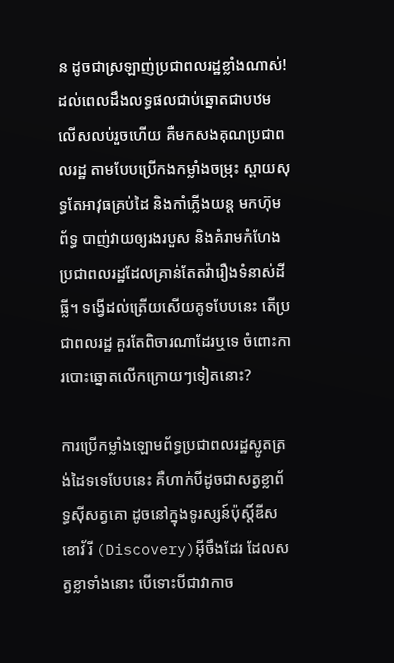ន ដូចជាស្រឡាញ់ប្រជាពលរដ្ឋខ្លាំងណាស់! ដល់ពេលដឹងលទ្ធផលជាប់ឆ្នោតជាបឋមលើសលប់រួចហើយ គឺមកសងគុណប្រជាពលរដ្ឋ តាមបែបប្រើកងកម្លាំងចម្រុះ ស្ពាយសុទ្ធតែអាវុធគ្រប់ដៃ និងកាំភ្លើងយន្ត មកហ៊ុមព័ទ្ធ បាញ់វាយឲ្យរងរបួស និងគំរាមកំហែងប្រជាពលរដ្ឋដែលគ្រាន់តែតវ៉ារឿងទំនាស់ដីធ្លី។ ទង្វើដល់ត្រើយសើយគូទបែបនេះ តើប្រជាពលរដ្ឋ គួរតែពិចារណាដែរឬទេ ចំពោះការបោះឆ្នោតលើកក្រោយៗទៀតនោះ?

ការប្រើកម្លាំងឡោមព័ទ្ធប្រជាពលរដ្ឋស្លូតត្រង់ដៃទទេបែបនេះ គឺហាក់បីដូចជាសត្វខ្លាព័ទ្ធស៊ីសត្វគោ ដូចនៅក្នុងទូរស្សន៍ប៉ុស្តិ៍ឌីសខោវ័រី (Discovery)អ៊ីចឹងដែរ ដែលសត្វខ្លាទាំងនោះ បើទោះបីជាវាកាច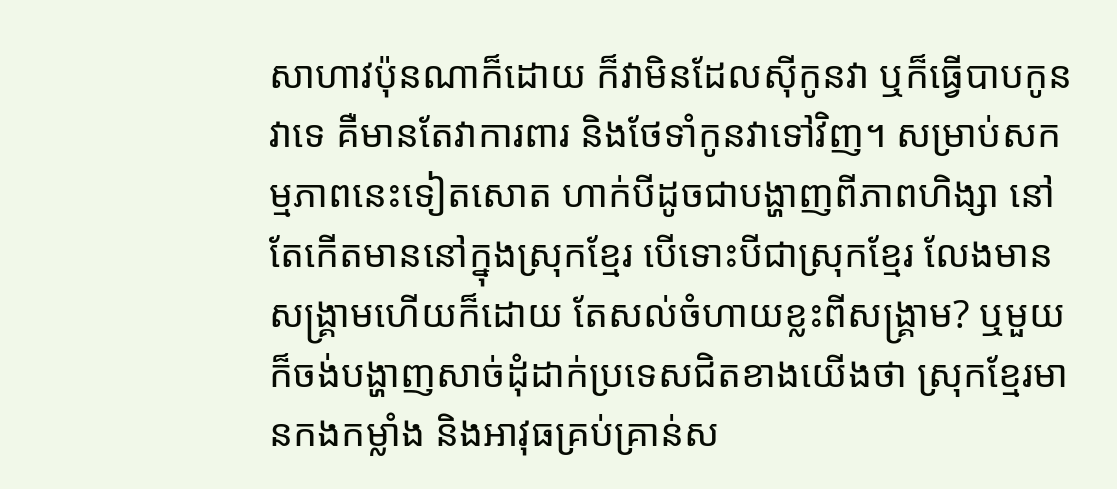សាហាវប៉ុនណាក៏ដោយ ក៏វាមិនដែលស៊ីកូនវា ឬក៏ធ្វើបាបកូនវាទេ គឺមានតែវាការពារ និងថែទាំកូនវាទៅវិញ។ សម្រាប់សកម្មភាពនេះទៀតសោត ហាក់បីដូចជាបង្ហាញពីភាពហិង្សា នៅតែកើតមាននៅក្នុងស្រុកខ្មែរ បើទោះបីជាស្រុកខ្មែរ លែងមានសង្គ្រាមហើយក៏ដោយ តែសល់ចំហាយខ្លះពីសង្គ្រាម? ឬមួយក៏ចង់បង្ហាញសាច់ដុំដាក់ប្រទេសជិតខាងយើងថា ស្រុកខ្មែរមានកងកម្លាំង និងអាវុធគ្រប់គ្រាន់ស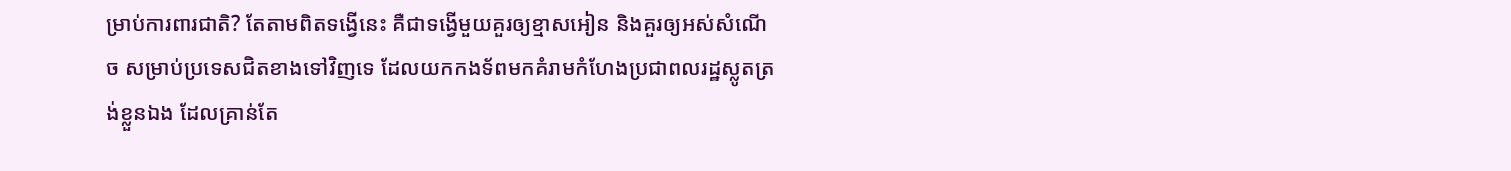ម្រាប់ការពារជាតិ? តែតាមពិតទង្វើនេះ គឺជាទង្វើមួយគួរឲ្យខ្មាសអៀន និងគួរឲ្យអស់សំណើច សម្រាប់ប្រទេសជិតខាងទៅវិញទេ ដែលយកកងទ័ពមកគំរាមកំហែងប្រជាពលរដ្ឋស្លូតត្រង់ខ្លួនឯង ដែលគ្រាន់តែ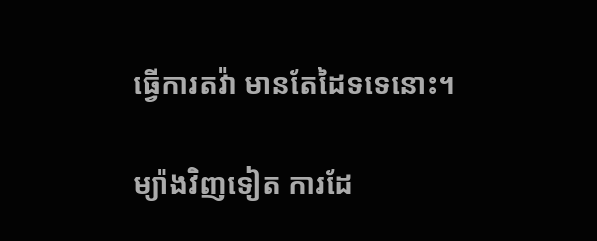ធ្វើការតវ៉ា មានតែដៃទទេនោះ។

ម្យ៉ាងវិញទៀត ការដែ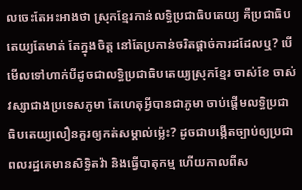លចេះតែអះអាងថា ស្រុកខ្មែរកាន់លទ្ធិប្រជាធិបតេយ្យ គឺប្រជាធិបតេយ្យតែមាត់ តែក្នុងចិត្ត នៅតែប្រកាន់ចរិតផ្តាច់ការដដែលឬ? បើមើលទៅហាក់បីដូចជាលទិ្ធប្រជាធិបតេយ្យស្រុកខ្មែរ ចាស់ខែ ចាស់វស្សាជាងប្រទេសភូមា តែហេតុអ្វីបានជាភូមា ចាប់ផ្តើមលទ្ធិប្រជាធិបតេយ្យលឿនគួរឲ្យកត់សម្គាល់ម្ល៉េះ? ដូចជាបង្កើតច្បាប់ឲ្យប្រជាពលរដ្ឋគេមានសិទ្ធិតវ៉ា និងធ្វើបាតុកម្ម ហើយកាលពីស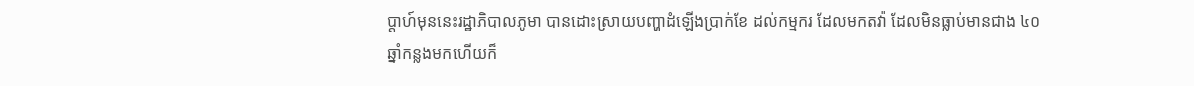ប្តាហ៍មុននេះរដ្ឋាភិបាលភូមា បានដោះស្រាយបញ្ហាដំឡើងប្រាក់ខែ ដល់កម្មករ ដែលមកតវ៉ា ដែលមិនធ្លាប់មានជាង ៤០ ឆ្នាំកន្លងមកហើយក៏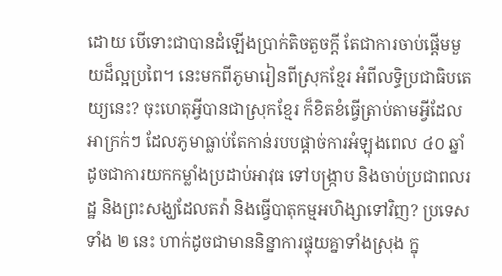ដោយ បើទោះជាបានដំឡើងប្រាក់តិចតួចក្តី តែជាការចាប់ផ្តើមមួយដ៏ល្អប្រពៃ។ នេះមកពីភូមារៀនពីស្រុកខ្មែរ អំពីលទ្ធិប្រជាធិបតេយ្យនេះ? ចុះហេតុអ្វីបានជាស្រុកខ្មែរ ក៏ខិតខំធ្វើត្រាប់តាមអ្វីដែលអាក្រក់ៗ ដែលភូមាធ្លាប់តែកាន់របបផ្តាច់ការអំឡុងពេល ៤០ ឆ្នាំ ដូចជាការយកកម្លាំងប្រដាប់អាវុធ ទៅបង្ក្រាប និងចាប់ប្រជាពលរដ្ឋ និងព្រះសង្ឃដែលតវ៉ា និងធ្វើបាតុកម្មអហិង្សាទៅវិញ? ប្រទេសទាំង ២ នេះ ហាក់ដូចជាមាននិន្នាការផ្ទុយគ្នាទាំងស្រុង ក្នុ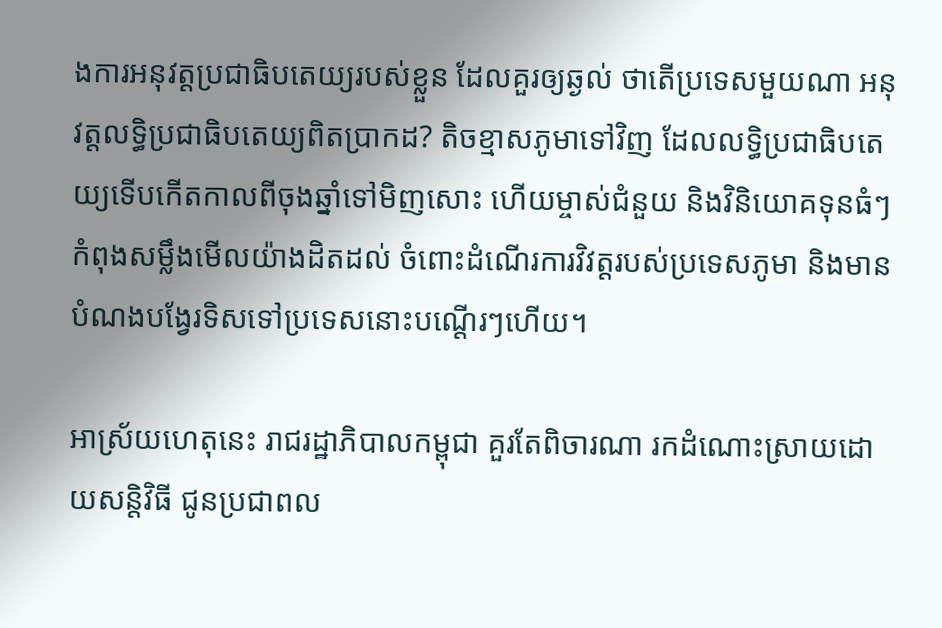ងការអនុវត្តប្រជាធិបតេយ្យរបស់ខ្លួន ដែលគួរឲ្យឆ្ងល់ ថាតើប្រទេសមួយណា អនុវត្តលទ្ធិប្រជាធិបតេយ្យពិតប្រាកដ? តិចខ្មាសភូមាទៅវិញ ដែលលទិ្ធប្រជាធិបតេយ្យទើបកើតកាលពីចុងឆ្នាំទៅមិញសោះ ហើយម្ចាស់ជំនួយ និងវិនិយោគទុនធំៗ កំពុងសម្លឹងមើលយ៉ាងដិតដល់ ចំពោះដំណើរការវិវត្តរបស់ប្រទេសភូមា និងមានបំណងបង្វែរទិសទៅប្រទេសនោះបណ្តើរៗហើយ។

អាស្រ័យហេតុនេះ រាជរដ្ឋាភិបាលកម្ពុជា គួរតែពិចារណា រកដំណោះស្រាយដោយសន្តិវិធី ជូនប្រជាពល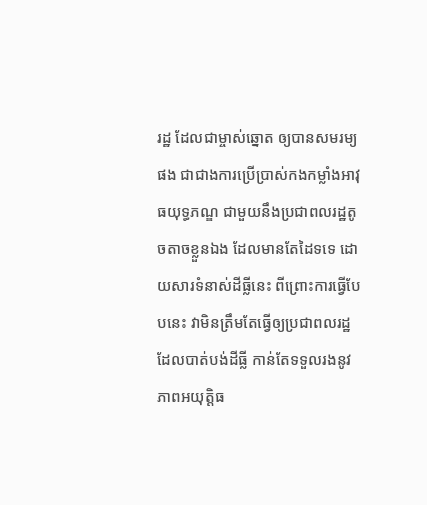រដ្ឋ ដែលជាម្ចាស់ឆ្នោត ឲ្យបានសមរម្យផង ជាជាងការប្រើប្រាស់កងកម្លាំងអាវុធយុទ្ធភណ្ឌ ជាមួយនឹងប្រជាពលរដ្ឋតូចតាចខ្លួនឯង ដែលមានតែដៃទទេ ដោយសារទំនាស់ដីធ្លីនេះ ពីព្រោះការធ្វើបែបនេះ វាមិនត្រឹមតែធ្វើឲ្យប្រជាពលរដ្ឋដែលបាត់បង់ដីធ្លី កាន់តែទទួលរងនូវភាពអយុត្តិធ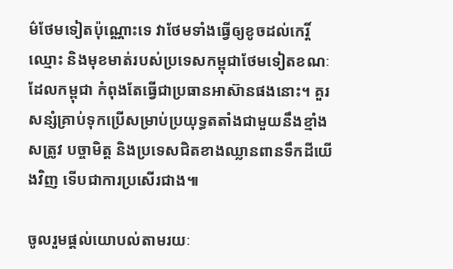ម៌ថែមទៀតប៉ុណ្ណោះទេ វាថែមទាំងធ្វើឲ្យខូចដល់កេរ្តិ៍ឈ្មោះ និងមុខមាត់របស់ប្រទេសកម្ពុជាថែមទៀតខណៈដែលកម្ពុជា កំពុងតែធ្វើជាប្រធានអាស៊ានផងនោះ។ គួរសន្សំគ្រាប់ទុកប្រើសម្រាប់ប្រយុទ្ធតតាំងជាមួយនឹងខ្មាំងសត្រូវ បច្ចាមិត្ត និងប្រទេសជិតខាងឈ្លានពានទឹកដីយើងវិញ ទើបជាការប្រសើរជាង៕

ចូលរួមផ្តល់យោបល់តាមរយៈ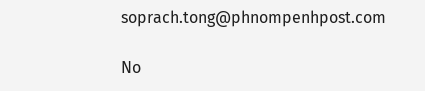soprach.tong@phnompenhpost.com

No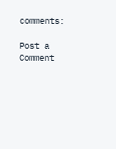comments:

Post a Comment